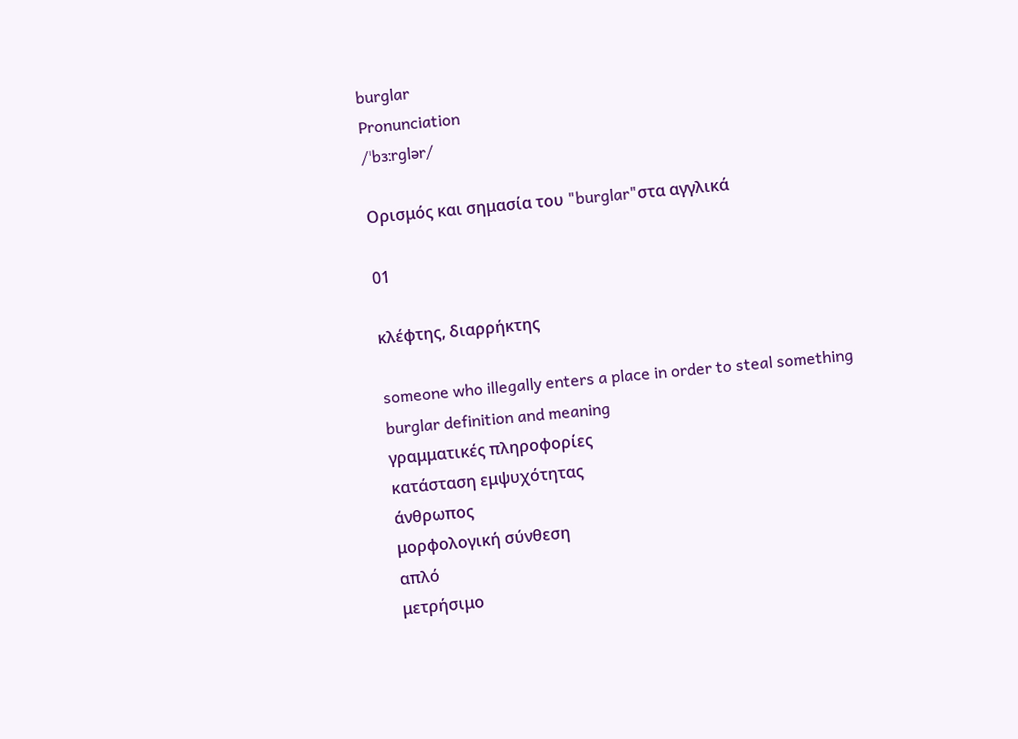burglar
Pronunciation
/ˈbɜːrɡlər/

Ορισμός και σημασία του "burglar"στα αγγλικά

01

κλέφτης, διαρρήκτης

someone who illegally enters a place in order to steal something
burglar definition and meaning
γραμματικές πληροφορίες
κατάσταση εμψυχότητας
άνθρωπος
μορφολογική σύνθεση
απλό
μετρήσιμο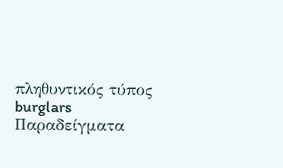πληθυντικός τύπος
burglars
Παραδείγματα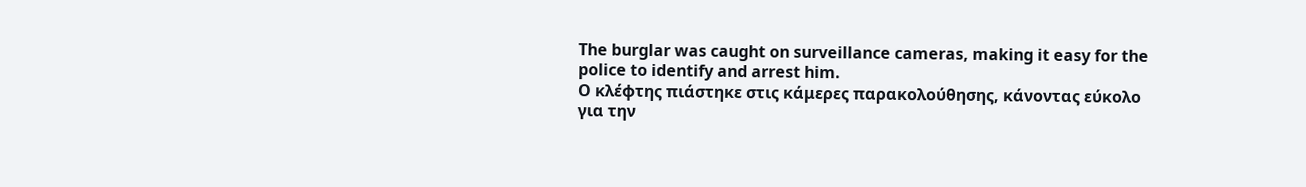The burglar was caught on surveillance cameras, making it easy for the police to identify and arrest him.
Ο κλέφτης πιάστηκε στις κάμερες παρακολούθησης, κάνοντας εύκολο για την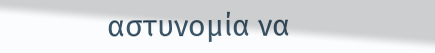αστυνομία να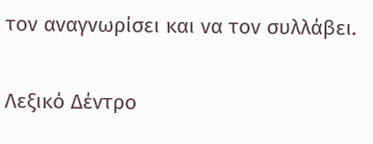τον αναγνωρίσει και να τον συλλάβει.

Λεξικό Δέντρο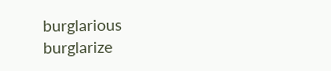burglarious
burglarize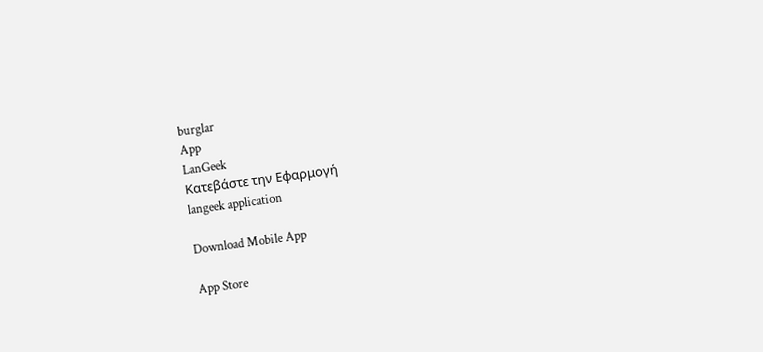burglar
App
LanGeek
Κατεβάστε την Εφαρμογή
langeek application

Download Mobile App

App Store